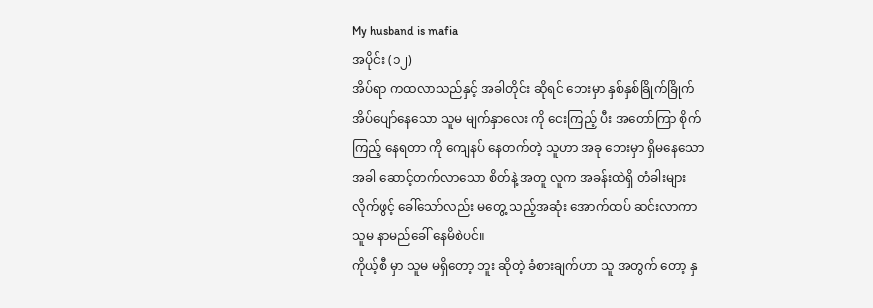My husband is mafia
အပိုင်း (၁၂)
အိပ်ရာ ကထလာသည်နှင့် အခါတိုင်း ဆိုရင် ဘေးမှာ နှစ်နှစ်ခြိုက်ခြိုက် အိပ်ပျော်နေသော သူမ မျက်နှာလေး ကို ငေးကြည့် ပီး အတော်ကြာ စိုက်ကြည့် နေရတာ ကို ကျေနပ် နေတက်တဲ့ သူဟာ အခု ဘေးမှာ ရှိမနေသော အခါ ဆောင့်တက်လာသော စိတ်နဲ့ အတူ လူက အခန်းထဲရှိ တံခါးများ လိုက်ဖွင့် ခေါ်သော်လည်း မတွေ့ သည့်အဆုံး အောက်ထပ် ဆင်းလာကာ သူမ နာမည်ခေါ် နေမိစဲပင်။
ကိုယ့်စီ မှာ သူမ မရှိတော့ ဘူး ဆိုတဲ့ ခံစားချက်ဟာ သူ အတွက် တော့ နှ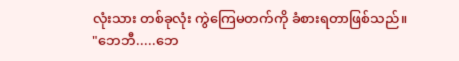လုံးသား တစ်ခုလုံး ကွဲကြေမတက်ကို ခံစားရတာဖြစ်သည်။
"ဘေဘီ.....ဘေ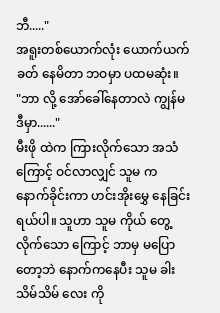ဘီ....."
အရူးတစ်ယောက်လုံး ယောက်ယက်ခတ် နေမိတာ ဘဝမှာ ပထမဆုံး။
"ဘာ လို့ အော်ခေါ်နေတာလဲ ကျွန်မ ဒီမှာ......"
မီးဖို ထဲက ကြားလိုက်သော အသံ ကြောင့် ဝင်လာလျှင် သူမ က နောက်ခိုင်းကာ ဟင်းအိုးမွှေ နေခြင်းရယ်ပါ။ သူဟာ သူမ ကိုယ် တွေ့လိုက်သော ကြောင့် ဘာမှ မပြောတော့ဘဲ နောက်ကနေပီး သူမ ခါး သိမ်သိမ် လေး ကို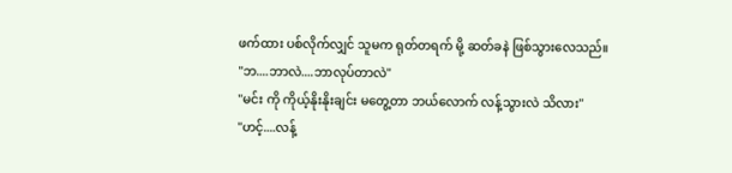ဖက်ထား ပစ်လိုက်လျှင် သူမက ရုတ်တရက် မို့ ဆတ်ခနဲ ဖြစ်သွားလေသည်။
"ဘ....ဘာလဲ....ဘာလုပ်တာလဲ"
"မင်း ကို ကိုယ့်နိုးနိုးချင်း မတွေ့တာ ဘယ်လောက် လန့်သွားလဲ သိလား"
"ဟင့်....လန့်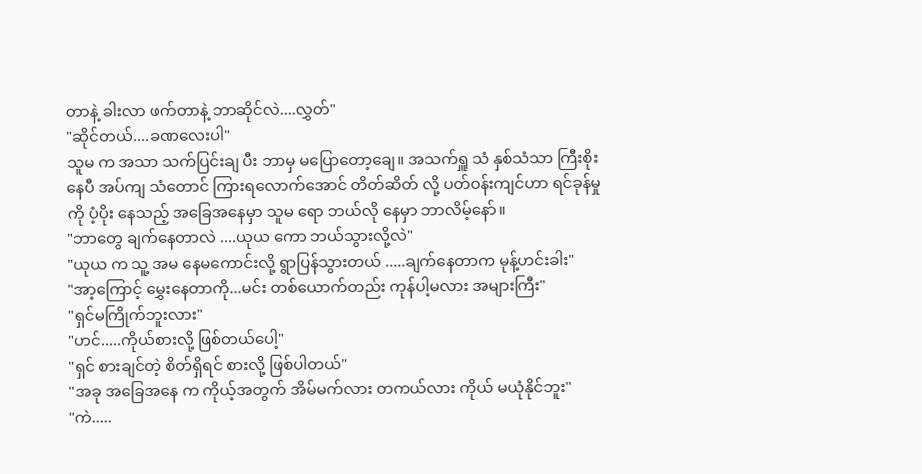တာနဲ့ ခါးလာ ဖက်တာနဲ့ ဘာဆိုင်လဲ....လွှတ်"
"ဆိုင်တယ်....ခဏလေးပါ"
သူမ က အသာ သက်ပြင်းချ ပီး ဘာမှ မပြောတော့ချေ။ အသက်ရှူ သံ နှစ်သံသာ ကြီးစိုးနေပီ အပ်ကျ သံတောင် ကြားရလောက်အောင် တိတ်ဆိတ် လို့ ပတ်ဝန်းကျင်ဟာ ရင်ခုန်မှု ကို ပံ့ပိုး နေသည့် အခြေအနေမှာ သူမ ရော ဘယ်လို နေမှာ ဘာလိမ့်နော်။
"ဘာတွေ ချက်နေတာလဲ ....ယုယ ကော ဘယ်သွားလို့လဲ"
"ယုယ က သူ့ အမ နေမကောင်းလို့ ရွာပြန်သွားတယ် .....ချက်နေတာက မုန့်ဟင်းခါး"
"အာ့ကြောင့် မွှေးနေတာကို...မင်း တစ်ယောက်တည်း ကုန်ပါ့မလား အများကြီး"
"ရှင်မကြိုက်ဘူးလား"
"ဟင်.....ကိုယ်စားလို့ ဖြစ်တယ်ပေါ့"
"ရှင် စားချင်တဲ့ စိတ်ရှိရင် စားလို့ ဖြစ်ပါတယ်"
"အခု အခြေအနေ က ကိုယ့်အတွက် အိမ်မက်လား တကယ်လား ကိုယ် မယုံနိုင်ဘူး"
"ကဲ.....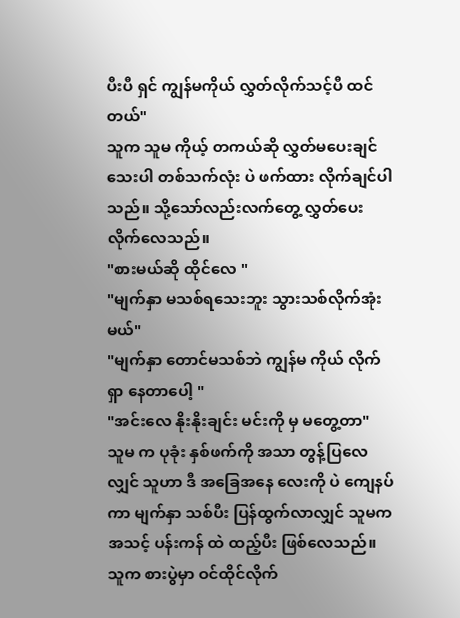ပီးပီ ရှင် ကျွန်မကိုယ် လွှတ်လိုက်သင့်ပီ ထင်တယ်"
သူက သူမ ကိုယ့် တကယ်ဆို လွှတ်မပေးချင်သေးပါ တစ်သက်လုံး ပဲ ဖက်ထား လိုက်ချင်ပါသည်။ သို့သော်လည်းလက်တွေ့ လွှတ်ပေး လိုက်လေသည်။
"စားမယ်ဆို ထိုင်လေ "
"မျက်နှာ မသစ်ရသေးဘူး သွားသစ်လိုက်အုံးမယ်"
"မျက်နှာ တောင်မသစ်ဘဲ ကျွန်မ ကိုယ် လိုက်ရှာ နေတာပေါ့ "
"အင်းလေ နိုးနိုးချင်း မင်းကို မှ မတွေ့တာ"
သူမ က ပုခုံး နှစ်ဖက်ကို အသာ တွန့်ပြလေလျှင် သူဟာ ဒီ အခြေအနေ လေးကို ပဲ ကျေနပ်ကာ မျက်နှာ သစ်ပီး ပြန်ထွက်လာလျှင် သူမက အသင့် ပန်းကန် ထဲ ထည့်ပီး ဖြစ်လေသည်။
သူက စားပွဲမှာ ဝင်ထိုင်လိုက်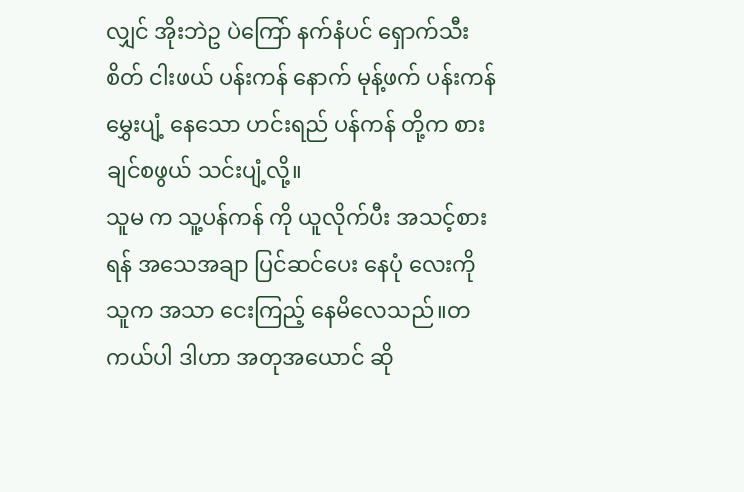လျှင် အိုးဘဲဥ ပဲကြော် နက်နံပင် ရှောက်သီးစိတ် ငါးဖယ် ပန်းကန် နောက် မုန့်ဖက် ပန်းကန် မွှေးပျံ့ နေသော ဟင်းရည် ပန်ကန် တို့က စားချင်စဖွယ် သင်းပျံ့လို့။
သူမ က သူ့ပန်ကန် ကို ယူလိုက်ပီး အသင့်စားရန် အသေအချာ ပြင်ဆင်ပေး နေပုံ လေးကို သူက အသာ ငေးကြည့် နေမိလေသည်။တကယ်ပါ ဒါဟာ အတုအယောင် ဆို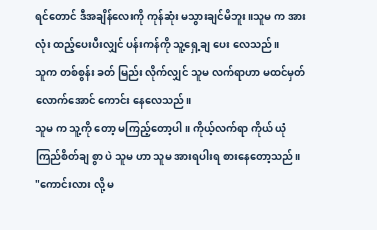ရင်တောင် ဒီအချိန်လေးကို ကုန်ဆုံး မသွားချင်မိဘူး။သူမ က အားလုံး ထည့်ပေးပီးလျှင် ပန်းကန်ကို သူ့ရှေ့ချ ပေး လေသည်။
သူက တစ်စွန်း ခတ် မြည်း လိုက်လျှင် သူမ လက်ရာဟာ မထင်မှတ် လောက်အောင် ကောင်း နေလေသည်။
သူမ က သူ့ကို တော့ မကြည့်တော့ပါ ။ ကိုယ့်လက်ရာ ကိုယ် ယုံကြည်စိတ်ချ စွာ ပဲ သူမ ဟာ သူမ အားရပါးရ စားနေတော့သည်။
"ကောင်းလား လို့ မ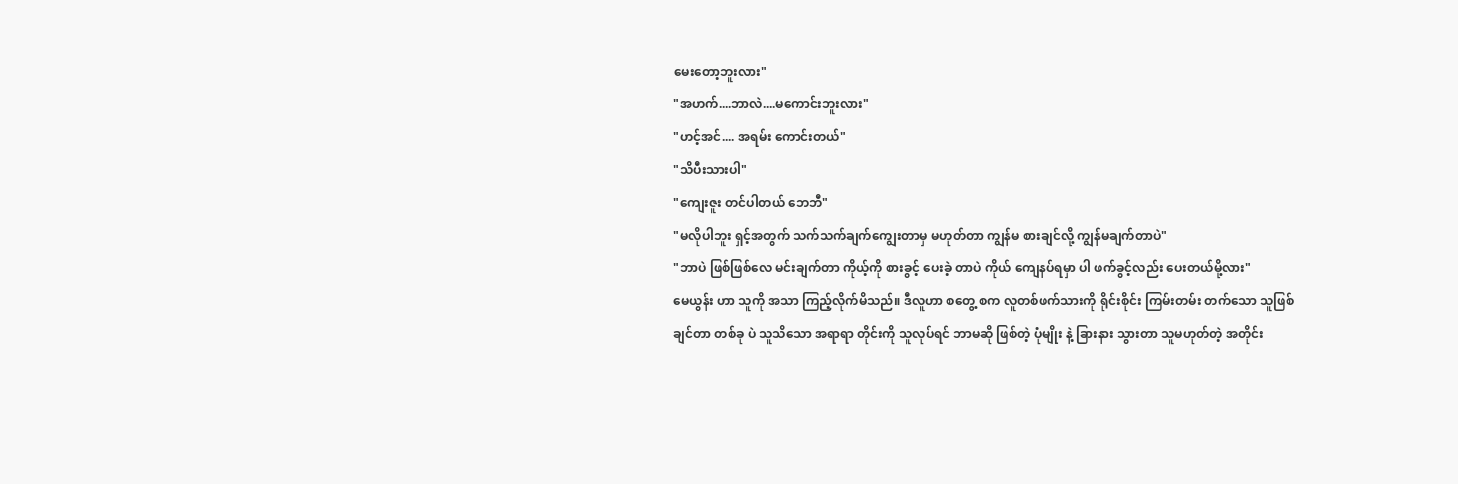မေးတော့ဘူးလား"
"အဟက်....ဘာလဲ....မကောင်းဘူးလား"
"ဟင့်အင်.... အရမ်း ကောင်းတယ်"
"သိပီးသားပါ"
"ကျေးဇူး တင်ပါတယ် ဘေဘီ"
"မလိုပါဘူး ရှင့်အတွက် သက်သက်ချက်ကျွေးတာမှ မဟုတ်တာ ကျွန်မ စားချင်လို့ ကျွန်မချက်တာပဲ"
"ဘာပဲ ဖြစ်ဖြစ်လေ မင်းချက်တာ ကိုယ့်ကို စားခွင့် ပေးခဲ့ တာပဲ ကိုယ် ကျေနပ်ရမှာ ပါ ဖက်ခွင့်လည်း ပေးတယ်မို့လား"
မေယွန်း ဟာ သူကို အသာ ကြည့်လိုက်မိသည်။ ဒီလူဟာ စတွေ့ စက လူတစ်ဖက်သားကို ရိုင်းစိုင်း ကြမ်းတမ်း တက်သော သူဖြစ်ချင်တာ တစ်ခု ပဲ သူသိသော အရာရာ တိုင်းကို သူလုပ်ရင် ဘာမဆို ဖြစ်တဲ့ ပုံမျိုး နဲ့ ခြားနား သွားတာ သူမဟုတ်တဲ့ အတိုင်း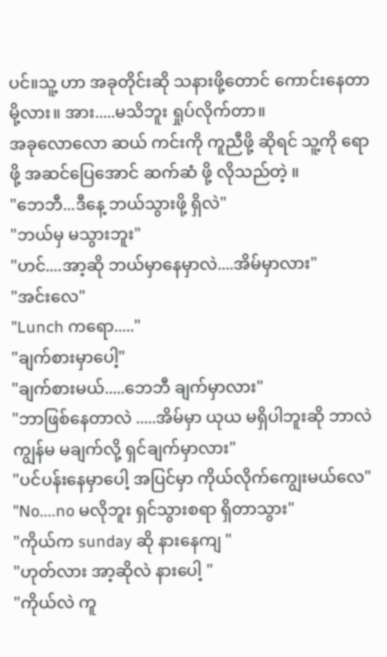ပင်။သူ့ ဟာ အခုတိုင်းဆို သနားဖို့တောင် ကောင်းနေတာမို့လား။ အား.....မသိဘူး ရှုပ်လိုက်တာ။
အခုလောလော ဆယ် ကင်းကို ကူညီဖို့ ဆိုရင် သူ့ကို ရောဖို့ အဆင်ပြေအောင် ဆက်ဆံ ဖို့ လိုသည်တဲ့ ။
"ဘေဘီ...ဒီနေ့ ဘယ်သွားဖို့ ရှိလဲ"
"ဘယ်မှ မသွားဘူး"
"ဟင်....အာ့ဆို ဘယ်မှာနေမှာလဲ....အိမ်မှာလား"
"အင်းလေ"
"Lunch ကရော....."
"ချက်စားမှာပေါ့"
"ချက်စားမယ်.....ဘေဘီ ချက်မှာလား"
"ဘာဖြစ်နေတာလဲ .....အိမ်မှာ ယုယ မရှိပါဘူးဆို ဘာလဲ ကျွန်မ မချက်လို့ ရှင်ချက်မှာလား"
"ပင်ပန်းနေမှာပေါ့ အပြင်မှာ ကိုယ်လိုက်ကျွေးမယ်လေ"
"No....no မလိုဘူး ရှင်သွားစရာ ရှိတာသွား"
"ကိုယ်က sunday ဆို နားနေကျ "
"ဟုတ်လား အာ့ဆိုလဲ နားပေါ့ "
"ကိုယ်လဲ ကူ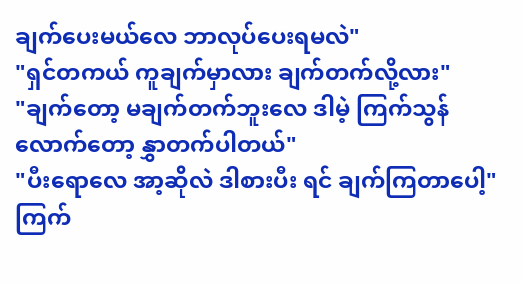ချက်ပေးမယ်လေ ဘာလုပ်ပေးရမလဲ"
"ရှင်တကယ် ကူချက်မှာလား ချက်တက်လို့လား"
"ချက်တော့ မချက်တက်ဘူးလေ ဒါမဲ့ ကြက်သွန် လောက်တော့ နွှာတက်ပါတယ်"
"ပီးရောလေ အာ့ဆိုလဲ ဒါစားပီး ရင် ချက်ကြတာပေါ့"
ကြက်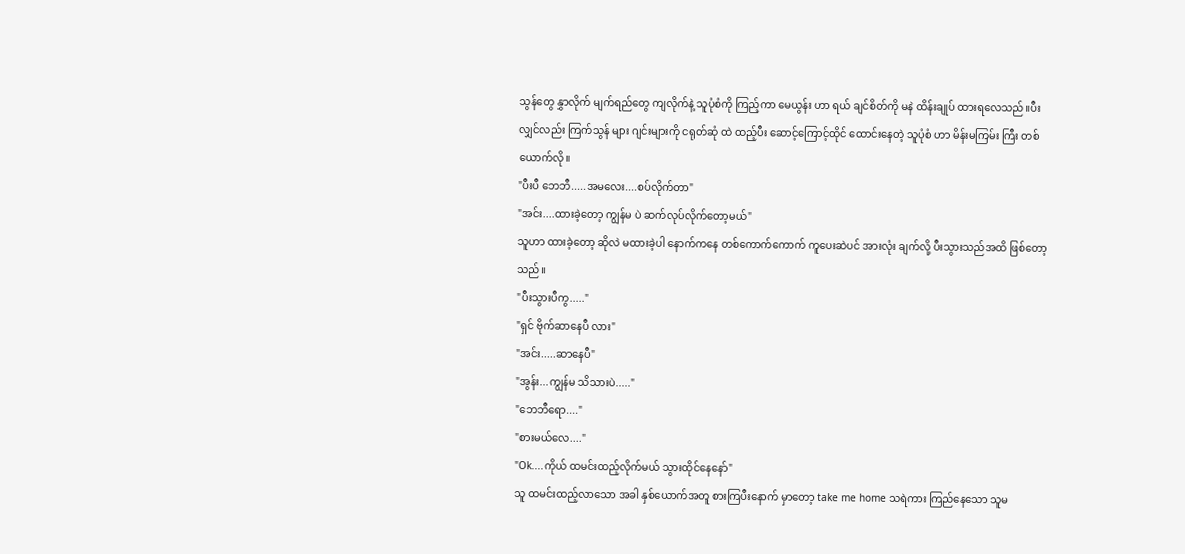သွန်တွေ နွှာလိုက် မျက်ရည်တွေ ကျလိုက်နဲ့ သူပုံစံကို ကြည့်ကာ မေယွန်း ဟာ ရယ် ချင်စိတ်ကို မနဲ ထိန်းချုပ် ထားရလေသည်။ပီးလျှင်လည်း ကြက်သွန် များ ဂျင်းများကို ငရုတ်ဆုံ ထဲ ထည့်ပီး ဆောင့်ကြောင့်ထိုင် ထောင်းနေတဲ့ သူပုံစံ ဟာ မိန်းမကြမ်း ကြီး တစ်ယောက်လို။
"ပီးပီ ဘေဘီ.....အမလေး....စပ်လိုက်တာ"
"အင်း....ထားခဲ့တော့ ကျွန်မ ပဲ ဆက်လုပ်လိုက်တော့မယ်"
သူဟာ ထားခဲ့တော့ ဆိုလဲ မထားခဲ့ပါ နောက်ကနေ တစ်ကောက်ကောက် ကူပေးဆဲပင် အားလုံး ချက်လို့ ပီးသွားသည်အထိ ဖြစ်တော့သည်။
"ပီးသွားပီကွ....."
"ရှင် ဗိုက်ဆာနေပီ လား"
"အင်း.....ဆာနေပီ"
"အွန်း...ကျွန်မ သိသားပဲ....."
"ဘေဘီရော...."
"စားမယ်လေ...."
"Ok....ကိုယ် ထမင်းထည့်လိုက်မယ် သွားထိုင်နေနော်"
သူ ထမင်းထည့်လာသော အခါ နှစ်ယောက်အတူ စားကြပီးနောက် မှာတော့ take me home သရဲကား ကြည်နေသော သူမ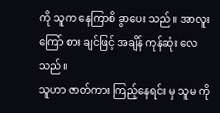ကို သူက နေကြာစိ ခွာပေး သည်။ အာလူးကြော် စား ချင်ဖြင့် အချိန် ကုန်ဆုံး လေသည်။
သူဟာ ဇာတ်ကား ကြည့်နေရင်း မှ သူမ ကို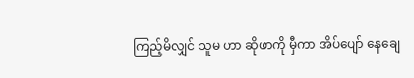ကြည့်မိလျှင် သူမ ဟာ ဆိုဖာကို မှီကာ အိပ်ပျော် နေချေ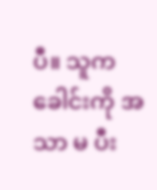ပီ။ သူက ခေါင်းကို အသာ မ ပီး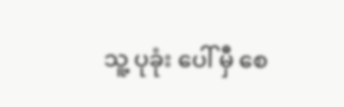သူ့ ပုခုံး ပေါ် မှီ စေ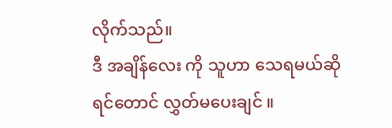လိုက်သည်။
ဒီ အချိန်လေး ကို သူဟာ သေရမယ်ဆိုရင်တောင် လွှတ်မပေးချင် ။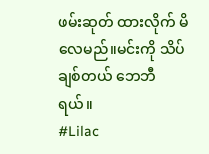ဖမ်းဆုတ် ထားလိုက် မိလေမည်။မင်းကို သိပ်ချစ်တယ် ဘေဘီရယ်။
#Lilac